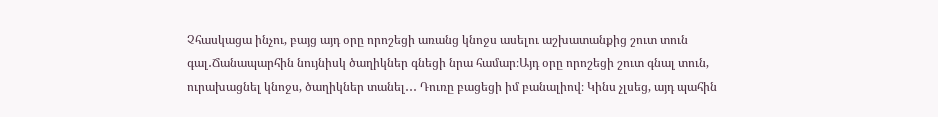Չհասկացա ինչու, բայց այդ օրը որոշեցի առանց կնոջս ասելու աշխատանքից շուտ տուն գալ․Ճանապարհին նույնիսկ ծաղիկներ գնեցի նրա համար։Այդ օրը որոշեցի շուտ գնալ տուն, ուրախացնել կնոջս, ծաղիկներ տանել․․․ Դուռը բացեցի իմ բանալիով։ Կինս չլսեց, այդ պահին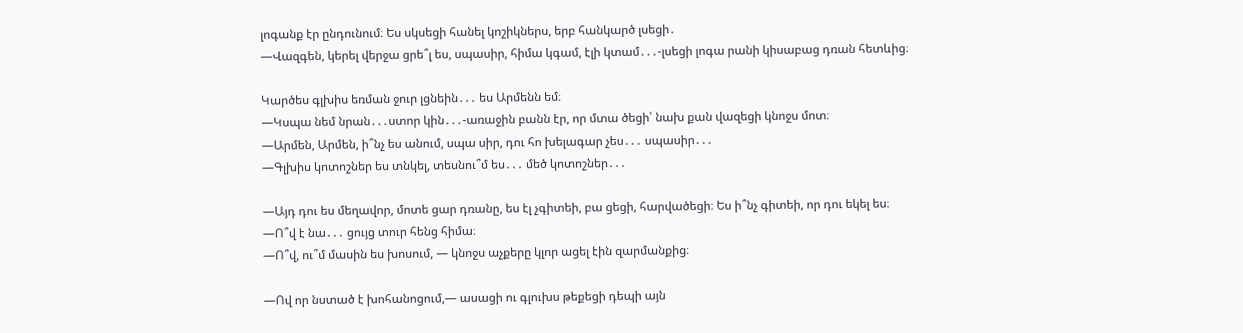լոգանք էր ընդունում։ Ես սկսեցի հանել կոշիկներս, երբ հանկարծ լսեցի․
—Վազգեն, կերել վերջա ցրե՞լ ես, սպասիր, հիմա կգամ, էլի կտամ․․․-լսեցի լոգա րանի կիսաբաց դռան հետևից։

Կարծես գլխիս եռման ջուր լցնեին․․․ ես Արմենն եմ։
—Կսպա նեմ նրան․․․ստոր կին․․․-առաջին բանն էր, որ մտա ծեցի՝ նախ քան վազեցի կնոջս մոտ։
—Արմեն, Արմեն, ի՞նչ ես անում, սպա սիր, դու հո խելագար չես․․․ սպասիր․․․
—Գլխիս կոտոշներ ես տնկել, տեսնու՞մ ես․․․ մեծ կոտոշներ․․․

—Այդ դու ես մեղավոր, մոտե ցար դռանը, ես էլ չգիտեի, բա ցեցի, հարվածեցի։ Ես ի՞նչ գիտեի, որ դու եկել ես։
—Ո՞վ է նա․․․ ցույց տուր հենց հիմա։
—Ո՞վ, ու՞մ մասին ես խոսում, — կնոջս աչքերը կլոր ացել էին զարմանքից։

—Ով որ նստած է խոհանոցում,— ասացի ու գլուխս թեքեցի դեպի այն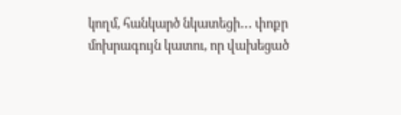կողմ, հանկարծ նկատեցի․․․ փոքր մոխրագույն կատու, որ վախեցած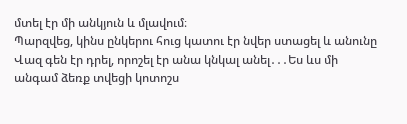մտել էր մի անկյուն և մլավում։
Պարզվեց, կինս ընկերու հուց կատու էր նվեր ստացել և անունը Վազ գեն էր դրել, որոշել էր անա կնկալ անել․․․Ես ևս մի անգամ ձեռք տվեցի կոտոշս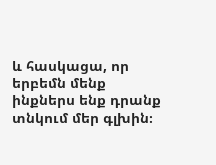և հասկացա, որ երբեմն մենք ինքներս ենք դրանք տնկում մեր գլխին։